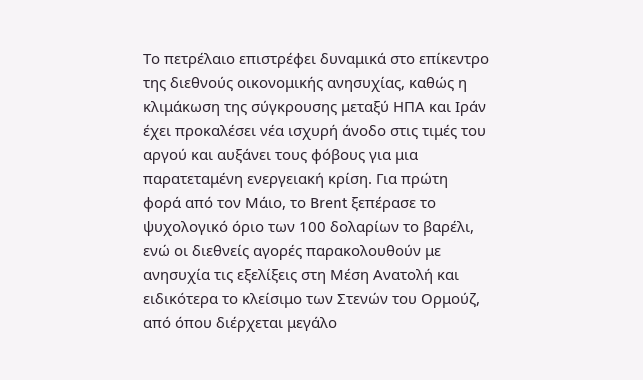Το πετρέλαιο επιστρέφει δυναμικά στο επίκεντρο της διεθνούς οικονομικής ανησυχίας, καθώς η κλιμάκωση της σύγκρουσης μεταξύ ΗΠΑ και Ιράν έχει προκαλέσει νέα ισχυρή άνοδο στις τιμές του αργού και αυξάνει τους φόβους για μια παρατεταμένη ενεργειακή κρίση. Για πρώτη φορά από τον Μάιο, το Brent ξεπέρασε το ψυχολογικό όριο των 100 δολαρίων το βαρέλι, ενώ οι διεθνείς αγορές παρακολουθούν με ανησυχία τις εξελίξεις στη Μέση Ανατολή και ειδικότερα το κλείσιμο των Στενών του Ορμούζ, από όπου διέρχεται μεγάλο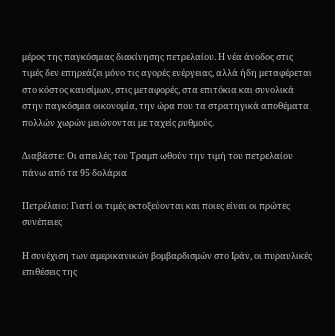μέρος της παγκόσμιας διακίνησης πετρελαίου. Η νέα άνοδος στις τιμές δεν επηρεάζει μόνο τις αγορές ενέργειας, αλλά ήδη μεταφέρεται στο κόστος καυσίμων, στις μεταφορές, στα επιτόκια και συνολικά στην παγκόσμια οικονομία, την ώρα που τα στρατηγικά αποθέματα πολλών χωρών μειώνονται με ταχείς ρυθμούς.

Διαβάστε: Οι απειλές του Τραμπ ωθούν την τιμή του πετρελαίου πάνω από τα 95 δολάρια

Πετρέλαιο: Γιατί οι τιμές εκτοξεύονται και ποιες είναι οι πρώτες συνέπειες

Η συνέχιση των αμερικανικών βομβαρδισμών στο Ιράν, οι πυραυλικές επιθέσεις της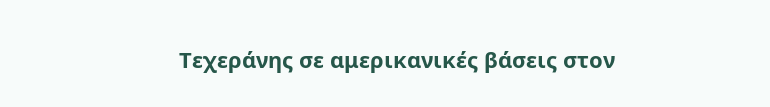Τεχεράνης σε αμερικανικές βάσεις στον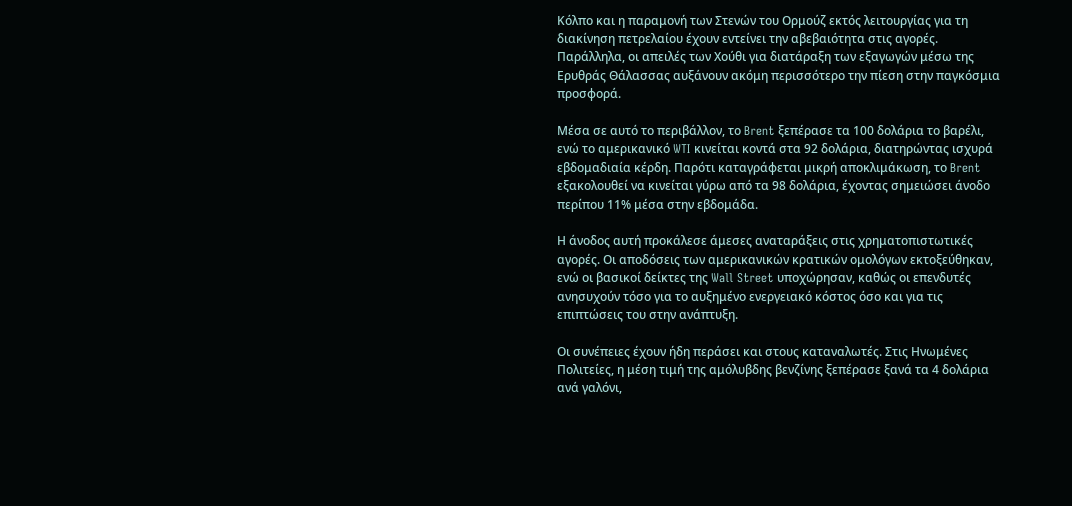Κόλπο και η παραμονή των Στενών του Ορμούζ εκτός λειτουργίας για τη διακίνηση πετρελαίου έχουν εντείνει την αβεβαιότητα στις αγορές. Παράλληλα, οι απειλές των Χούθι για διατάραξη των εξαγωγών μέσω της Ερυθράς Θάλασσας αυξάνουν ακόμη περισσότερο την πίεση στην παγκόσμια προσφορά.

Μέσα σε αυτό το περιβάλλον, το Brent ξεπέρασε τα 100 δολάρια το βαρέλι, ενώ το αμερικανικό WTI κινείται κοντά στα 92 δολάρια, διατηρώντας ισχυρά εβδομαδιαία κέρδη. Παρότι καταγράφεται μικρή αποκλιμάκωση, το Brent εξακολουθεί να κινείται γύρω από τα 98 δολάρια, έχοντας σημειώσει άνοδο περίπου 11% μέσα στην εβδομάδα.

Η άνοδος αυτή προκάλεσε άμεσες αναταράξεις στις χρηματοπιστωτικές αγορές. Οι αποδόσεις των αμερικανικών κρατικών ομολόγων εκτοξεύθηκαν, ενώ οι βασικοί δείκτες της Wall Street υποχώρησαν, καθώς οι επενδυτές ανησυχούν τόσο για το αυξημένο ενεργειακό κόστος όσο και για τις επιπτώσεις του στην ανάπτυξη.

Οι συνέπειες έχουν ήδη περάσει και στους καταναλωτές. Στις Ηνωμένες Πολιτείες, η μέση τιμή της αμόλυβδης βενζίνης ξεπέρασε ξανά τα 4 δολάρια ανά γαλόνι,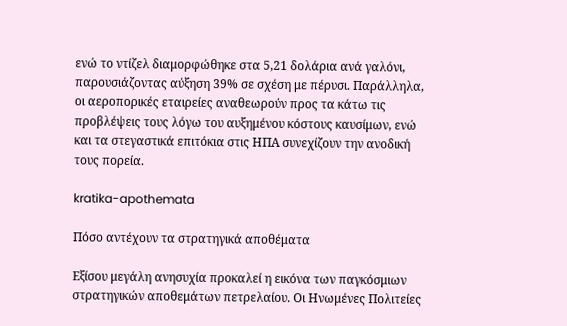ενώ το ντίζελ διαμορφώθηκε στα 5,21 δολάρια ανά γαλόνι, παρουσιάζοντας αύξηση 39% σε σχέση με πέρυσι. Παράλληλα, οι αεροπορικές εταιρείες αναθεωρούν προς τα κάτω τις προβλέψεις τους λόγω του αυξημένου κόστους καυσίμων, ενώ και τα στεγαστικά επιτόκια στις ΗΠΑ συνεχίζουν την ανοδική τους πορεία.

kratika-apothemata

Πόσο αντέχουν τα στρατηγικά αποθέματα

Εξίσου μεγάλη ανησυχία προκαλεί η εικόνα των παγκόσμιων στρατηγικών αποθεμάτων πετρελαίου. Οι Ηνωμένες Πολιτείες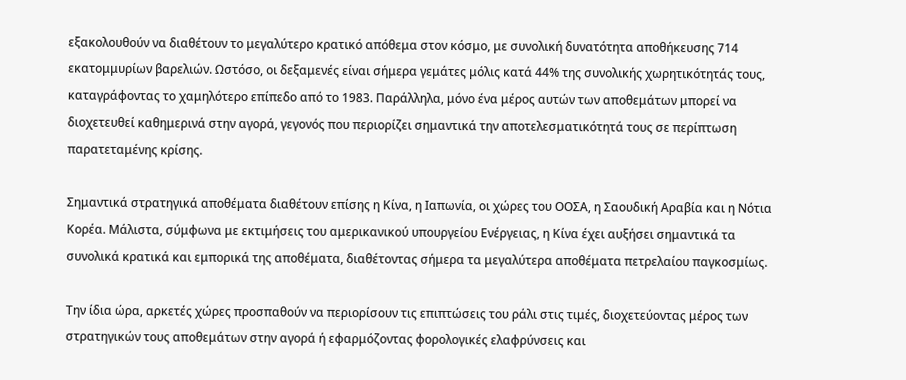εξακολουθούν να διαθέτουν το μεγαλύτερο κρατικό απόθεμα στον κόσμο, με συνολική δυνατότητα αποθήκευσης 714 εκατομμυρίων βαρελιών. Ωστόσο, οι δεξαμενές είναι σήμερα γεμάτες μόλις κατά 44% της συνολικής χωρητικότητάς τους, καταγράφοντας το χαμηλότερο επίπεδο από το 1983. Παράλληλα, μόνο ένα μέρος αυτών των αποθεμάτων μπορεί να διοχετευθεί καθημερινά στην αγορά, γεγονός που περιορίζει σημαντικά την αποτελεσματικότητά τους σε περίπτωση παρατεταμένης κρίσης.

Σημαντικά στρατηγικά αποθέματα διαθέτουν επίσης η Κίνα, η Ιαπωνία, οι χώρες του ΟΟΣΑ, η Σαουδική Αραβία και η Νότια Κορέα. Μάλιστα, σύμφωνα με εκτιμήσεις του αμερικανικού υπουργείου Ενέργειας, η Κίνα έχει αυξήσει σημαντικά τα συνολικά κρατικά και εμπορικά της αποθέματα, διαθέτοντας σήμερα τα μεγαλύτερα αποθέματα πετρελαίου παγκοσμίως.

Την ίδια ώρα, αρκετές χώρες προσπαθούν να περιορίσουν τις επιπτώσεις του ράλι στις τιμές, διοχετεύοντας μέρος των στρατηγικών τους αποθεμάτων στην αγορά ή εφαρμόζοντας φορολογικές ελαφρύνσεις και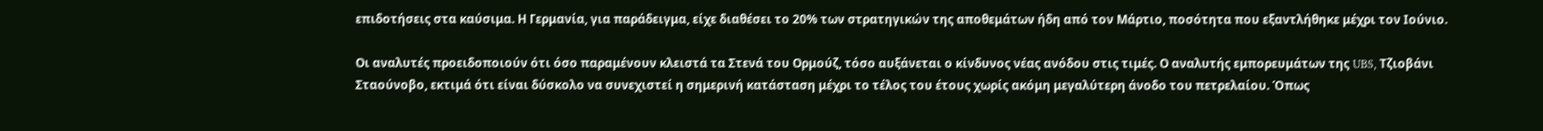επιδοτήσεις στα καύσιμα. Η Γερμανία, για παράδειγμα, είχε διαθέσει το 20% των στρατηγικών της αποθεμάτων ήδη από τον Μάρτιο, ποσότητα που εξαντλήθηκε μέχρι τον Ιούνιο.

Οι αναλυτές προειδοποιούν ότι όσο παραμένουν κλειστά τα Στενά του Ορμούζ, τόσο αυξάνεται ο κίνδυνος νέας ανόδου στις τιμές. Ο αναλυτής εμπορευμάτων της UBS, Τζιοβάνι Σταούνοβο, εκτιμά ότι είναι δύσκολο να συνεχιστεί η σημερινή κατάσταση μέχρι το τέλος του έτους χωρίς ακόμη μεγαλύτερη άνοδο του πετρελαίου. Όπως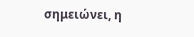σημειώνει, η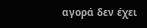αγορά δεν έχει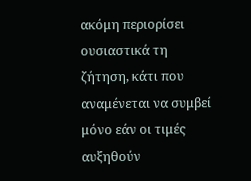ακόμη περιορίσει ουσιαστικά τη ζήτηση, κάτι που αναμένεται να συμβεί μόνο εάν οι τιμές αυξηθούν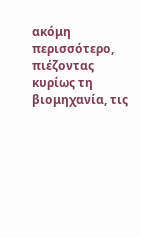ακόμη περισσότερο, πιέζοντας κυρίως τη βιομηχανία, τις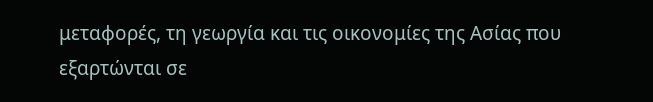μεταφορές, τη γεωργία και τις οικονομίες της Ασίας που εξαρτώνται σε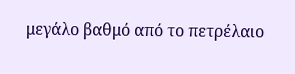μεγάλο βαθμό από το πετρέλαιο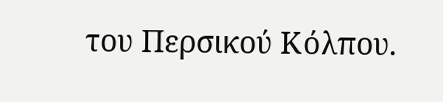του Περσικού Κόλπου.